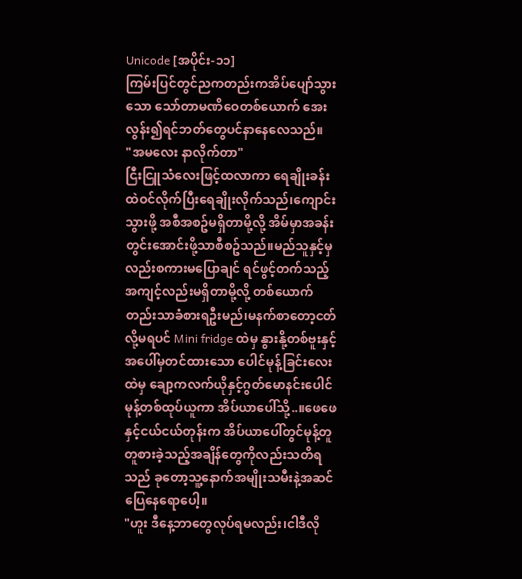Unicode [အပိုင်း-၁၁]
ကြမ်းပြင်တွင်ညကတည်းကအိပ်ပျော်သွားသော သော်တာမဏိဝေတစ်ယောက် အေးလွန်း၍ရင်ဘတ်တွေပင်နာနေလေသည်။
"အမလေး နာလိုက်တာ"
ငြီးငြူသံလေးဖြင့်ထလာကာ ရေချိုးခန်းထဲဝင်လိုက်ပြီးရေချိုးလိုက်သည်၊ကျောင်းသွားဖို့ အစီအစဥ်မရှိတာမို့လို့ အိမ်မှာအခန်းတွင်းအောင်းဖို့သာစီစဥ်သည်။မည်သူနှင့်မှလည်းစကားမပြောချင် ရင်ဖွင့်တက်သည့်အကျင့်လည်းမရှိတာမို့လို့ တစ်ယောက်တည်းသာခံစားရဦးမည်၊မနက်စာတော့ငတ်လို့မရပင် Mini fridge ထဲမှ နွားနို့တစ်ဗူးနှင့်အပေါ်မှတင်ထားသော ပေါင်မုန့်ခြင်းလေးထဲမှ ချော့ကလက်ယိုနှင့်ဂွတ်မောနင်းပေါင်မုန့်တစ်ထုပ်ယူကာ အိပ်ယာပေါ်သို့..။ဖေဖေနှင့်ငယ်ငယ်တုန်းက အိပ်ယာပေါ်တွင်မုန့်တူတူစားခဲ့သည့်အချိန်တွေကိုလည်းသတိရသည် ခုတော့သူ့နောက်အမျိုးသမီးနဲ့အဆင်ပြေနေရောပေါ့။
"ဟူး ဒီနေ့ဘာတွေလုပ်ရမလည်း၊ငါဒီလို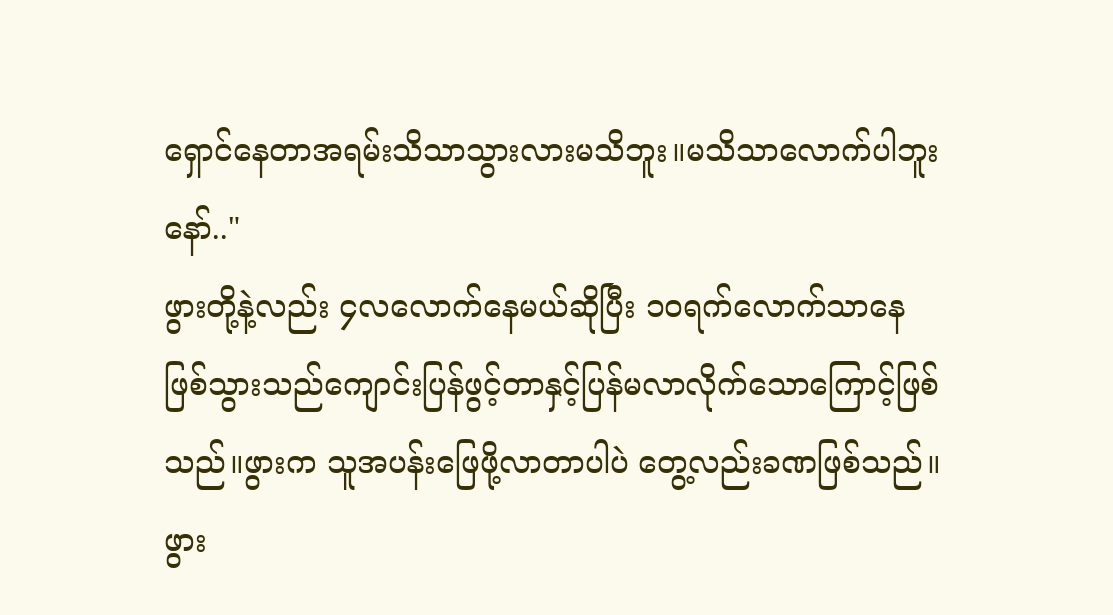ရှောင်နေတာအရမ်းသိသာသွားလားမသိဘူး။မသိသာလောက်ပါဘူးနော်.."
ဖွားတို့နဲ့လည်း ၄လလောက်နေမယ်ဆိုပြီး ၁၀ရက်လောက်သာနေဖြစ်သွားသည်ကျောင်းပြန်ဖွင့်တာနှင့်ပြန်မလာလိုက်သောကြောင့်ဖြစ်သည်။ဖွားက သူအပန်းဖြေဖို့လာတာပါပဲ တွေ့လည်းခဏဖြစ်သည်။ဖွား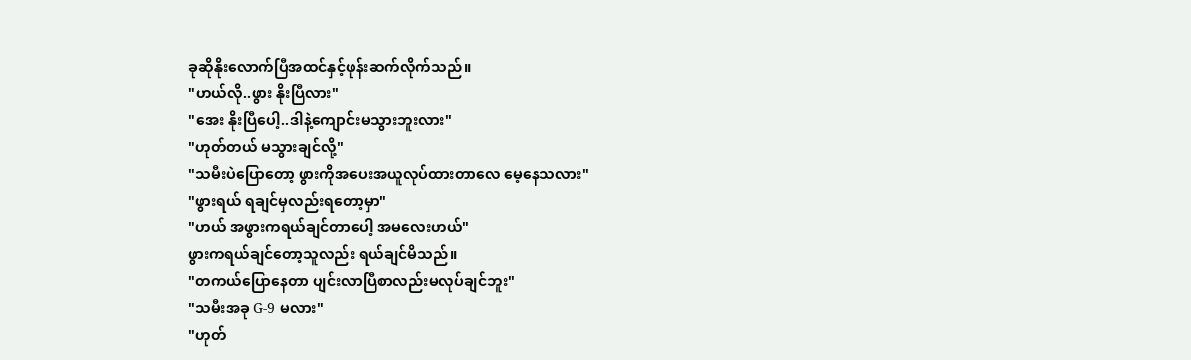ခုဆိုနိုးလောက်ပြီအထင်နှင့်ဖုန်းဆက်လိုက်သည်။
"ဟယ်လို..ဖွား နိုးပြီလား"
"အေး နိုးပြီပေါ့..ဒါနဲ့ကျောင်းမသွားဘူးလား"
"ဟုတ်တယ် မသွားချင်လို့"
"သမီးပဲပြောတော့ ဖွားကိုအပေးအယူလုပ်ထားတာလေ မေ့နေသလား"
"ဖွားရယ် ရချင်မှလည်းရတော့မှာ"
"ဟယ် အဖွားကရယ်ချင်တာပေါ့ အမလေးဟယ်"
ဖွားကရယ်ချင်တော့သူလည်း ရယ်ချင်မိသည်။
"တကယ်ပြောနေတာ ပျင်းလာပြီစာလည်းမလုပ်ချင်ဘူး"
"သမီးအခု G-9 မလား"
"ဟုတ်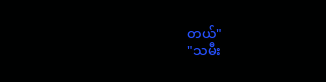တယ်"
"သမီး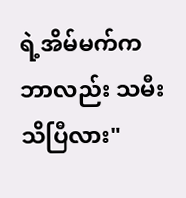ရဲ့အိမ်မက်ကဘာလည်း သမီးသိပြီလား"